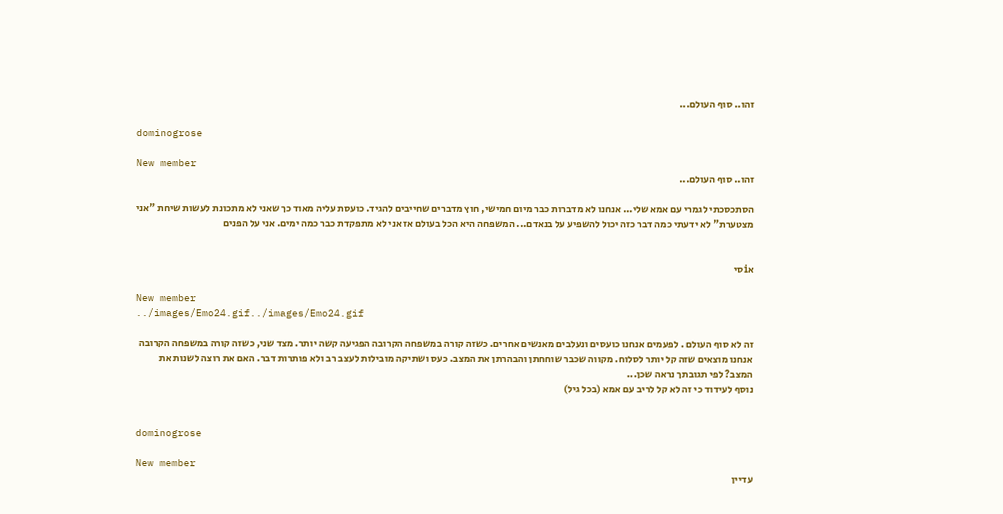זהו.. סוף העולם...

dominogrose

New member
זהו.. סוף העולם...

הסתכסכתי לגמרי עם אמא שלי... אנחנו לא מדברות כבר מיום חמישי, חוץ מדברים שחייבים להגיד. כועסת עליה מאוד כך שאני לא מתכונת לעשות שיחת "אני מצטערת" לא ידעתי כמה דבר כזה יכול להשפיע על בנאדם... המשפחה היא הכל בעולם אז אני לא מתפקדת כבר כמה ימים. אני על הפנים


אiסי

New member
../images/Emo24.gif../images/Emo24.gif

זה לא סוף העולם . לפעמים אנחנו כועסים ונעלבים מאנשים אחרים. כשזה קורה במשפחה הקרובה הפגיעה קשה יותר. מצד שני, כשזה קורה במשפחה הקרובה אנחנו מוצאים שזה קל יותר לסלוח. מקווה שכבר שוחחתן והבהרתן את המצב. כעס ושתיקה מובילות לעצב רב ולא פותרות דבר. האם את רוצה לשנות את המצב? לפי תגובתך נראה שכן...
נוסף לעידוד כי זה לא קל לריב עם אמא (בכל גיל)


dominogrose

New member
עדיין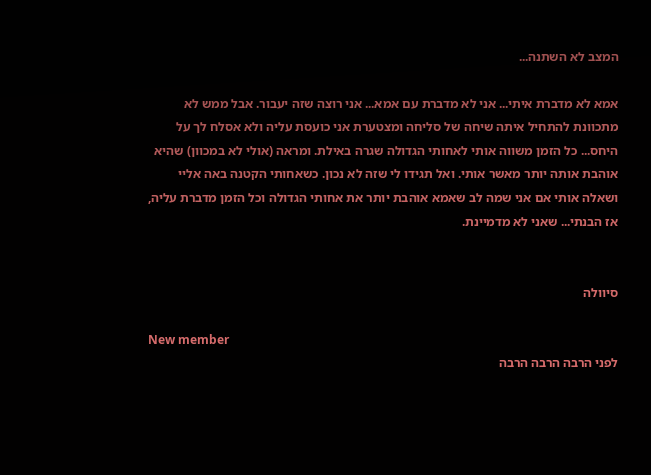המצב לא השתנה...

אמא לא מדברת איתי... אני לא מדברת עם אמא... אני רוצה שזה יעבור. אבל ממש לא מתכוונת להתחיל איתה שיחה של סליחה ומצטערת אני כועסת עליה ולא אסלח לך על היחס... כל הזמן משווה אותי לאחותי הגדולה שגרה באילת. ומראה (אולי לא במכוון) שהיא אוהבת אותה יותר מאשר אותי. ואל תגידו לי שזה לא נכון. כשאחותי הקטנה באה אליי ושאלה אותי אם אני שמה לב שאמא אוהבת יותר את אחותי הגדולה וכל הזמן מדברת עליה, אז הבנתי... שאני לא מדמיינת.


סיוולה

New member
לפני הרבה הרבה הרבה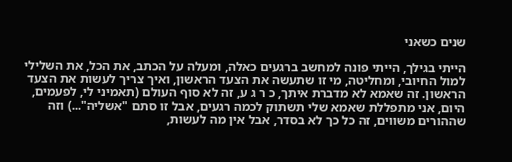שנים כשאני

הייתי בגילך, הייתי פונה למחשב ברגעים כאלה, ומעלה על הכתב, את הכל, את השלילי למול החיובי, ומחליטה, מי זו שתעשה את הצעד הראשון, ואיך צריך לעשות את הצעד הראשון. זה שאמא לא מדברת איתך, כ ר ג ע, זה לא סוף העולם (תאמיני לי, לפעמים, היום, אני מתפללת שאמא שלי תשתוק לכמה רגעים, אבל זו סתם "אשליה"...) וזה שההורים משווים, זה כל כך לא בסדר, אבל אין מה לעשות,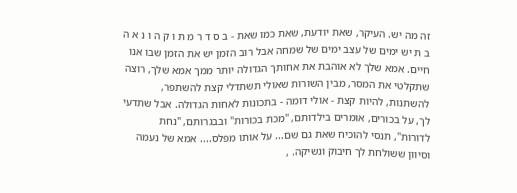זה מה יש. העיקר, שאת יודעת, שאת כמו שאת - ב ס ד ר מ ת ו ק ה ו נ א ה ב ת יש ימים של עצב ימים של שמחה אבל רוב הזמן יש את הזמן שבו אנו חיים. אמא שלך לא אוהבת את אחותך הגדולה יותר ממך אמא שלך, רוצה שתקלטי את המסר, מבין השורות שאולי תשתדלי קצת להשתפר, להשתנות, להיות קצת - אולי דומה - בתכונות לאחות הגדולה. אבל שתדעי לך, על בכורים, אומרים בילדותם, "מכת בכורות" ובבגרותם, "נחת לדורות", תנסי להוכיח שאת גם שם... על אותו מפלס.... אמא של נעמה וסיוון ששולחת לך חיבוק ונשיקה. ,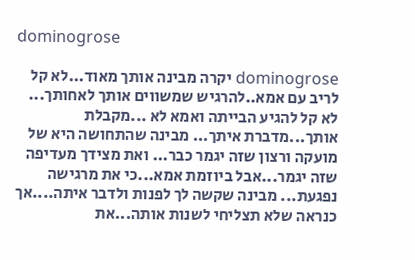dominogrose

dominogrose יקרה מבינה אותך מאוד...לא קל לריב עם אמא..להרגיש שמשווים אותך לאחותך... לא קל להגיע הבייתה ואמא לא ...מקבלת אותך...מדברת איתך... מבינה שהתחושה היא של מועקה ורצון שזה יגמר כבר... ואת מצידך מעדיפה שזה יגמר...אבל ביוזמת אמא...כי את מרגישה נפגעת... מבינה שקשה לך לפנות ולדבר איתה....אך כנראה שלא תצליחי לשנות אותה...את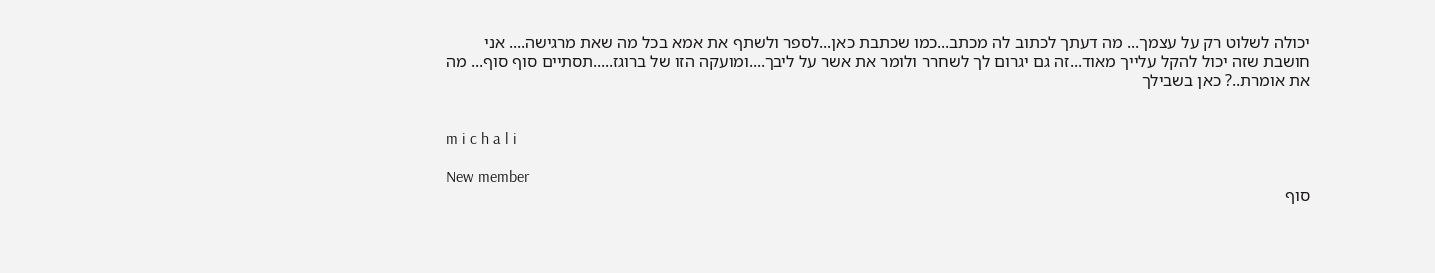יכולה לשלוט רק על עצמך... מה דעתך לכתוב לה מכתב...כמו שכתבת כאן...לספר ולשתף את אמא בכל מה שאת מרגישה.... אני חושבת שזה יכול להקל עלייך מאוד...זה גם יגרום לך לשחרר ולומר את אשר על ליבך....ומועקה הזו של ברוגז.....תסתיים סוף סוף... מה את אומרת..? כאן בשבילך


m i c h a l i

New member
סוף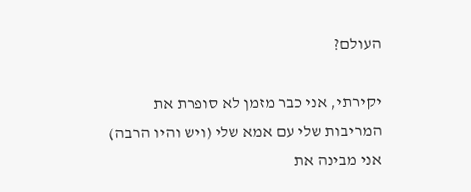העולם?

יקירתי, אני כבר מזמן לא סופרת את המריבות שלי עם אמא שלי (ויש והיו הרבה) אני מבינה את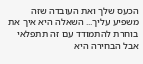הכעס שלך ואת העובדה שזה משפיע עליך... השאלה היא איך את בוחרת להתמודד עם זה תתפלאי אבל הבחירה היא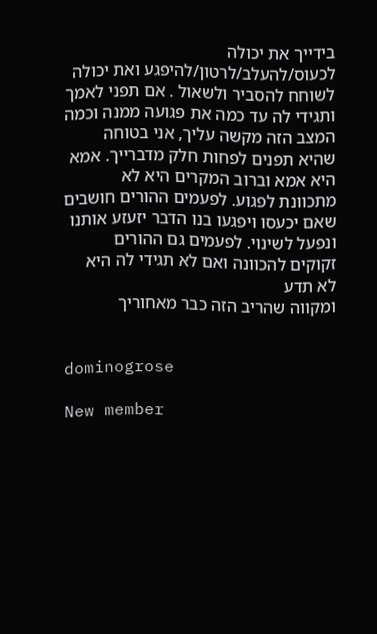בידייך את יכולה לכעוס/להעלב/לרטון/להיפגע ואת יכולה לשוחח להסביר ולשאול . אם תפני לאמך ותגידי לה עד כמה את פגועה ממנה וכמה המצב הזה מקשה עליך, אני בטוחה שהיא תפנים לפחות חלק מדברייך. אמא היא אמא וברוב המקרים היא לא מתכוונת לפגוע. לפעמים ההורים חושבים שאם יכעסו ויפגעו בנו הדבר יזעזע אותנו ונפעל לשינוי. לפעמים גם ההורים זקוקים להכוונה ואם לא תגידי לה היא לא תדע
ומקווה שהריב הזה כבר מאחוריך


dominogrose

New member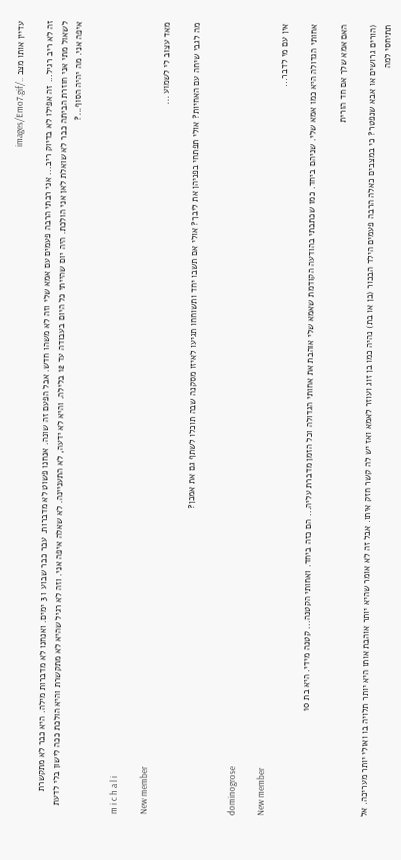עדיין אותו מצב ../images/Emo7.gif

זה לא ריב רגיל... זה אפילו לא בדיוק ריב... אני רבתי הרבה פעמים עם אמא שלי וזה לא משהו חדש. אבל הפעם זה שונה. אנחנו פשוט לא מדברות. עבר כבר שבוע ו 3 ימים. ואנחנו לא מדברות מילה. היא כבר לא מתקשרת לשאול מתי אני חוזרת הביתה כבר לא שואלת לאן אני הולכת. היה יום שהייתי כל היום בעבודה עד 12 בלילה. והיא לא ידעה, לא התעניינה. לא שאלה איפה אני. וזה לא רגיל שהיא לא מתקשרת והיא הולכת ככה לישון בלי לדעת איפה אני. מה יהיה הסוף...?


m i c h a l i

New member
מאד עצוב לי לשמוע ...

מה לגבי שיחה עם האחיות? אולי תפתחי בפניהן את ליבך? אולי אם תשבו יחד ותשוחחו תגיעו לאיזו מסקנה שבה תוכלו לשתף גם את אמכן?


dominogrose

New member
אין עם מי לדבר...

אחותי הגדולה היא כמו אמא שלי. שניהם ביחד. כמו שכתבתי בהודעה הקודמת שאמא שלי אוהבת את אחותי הגדולה וכל הזמן מדברת עליה... הם כזה ביחד. ואחותי הקטנה... קטנה מידי. היא בת 10

האם אמא שלך אם חד הורית

(הורים גרושים או אבא שנפטר? כי במצבים כאלה הרבה פעמים הילד הבכור (בן או בת) נהיה כמו בן זוג ועוזר לאמא ואז יש לה קשר חזק איתו. אבל זה לא אומר שהיא יותר אוהבת אותו היא יותר תלויה בו ואולי יותר מעריכה. אל תתיחסי למה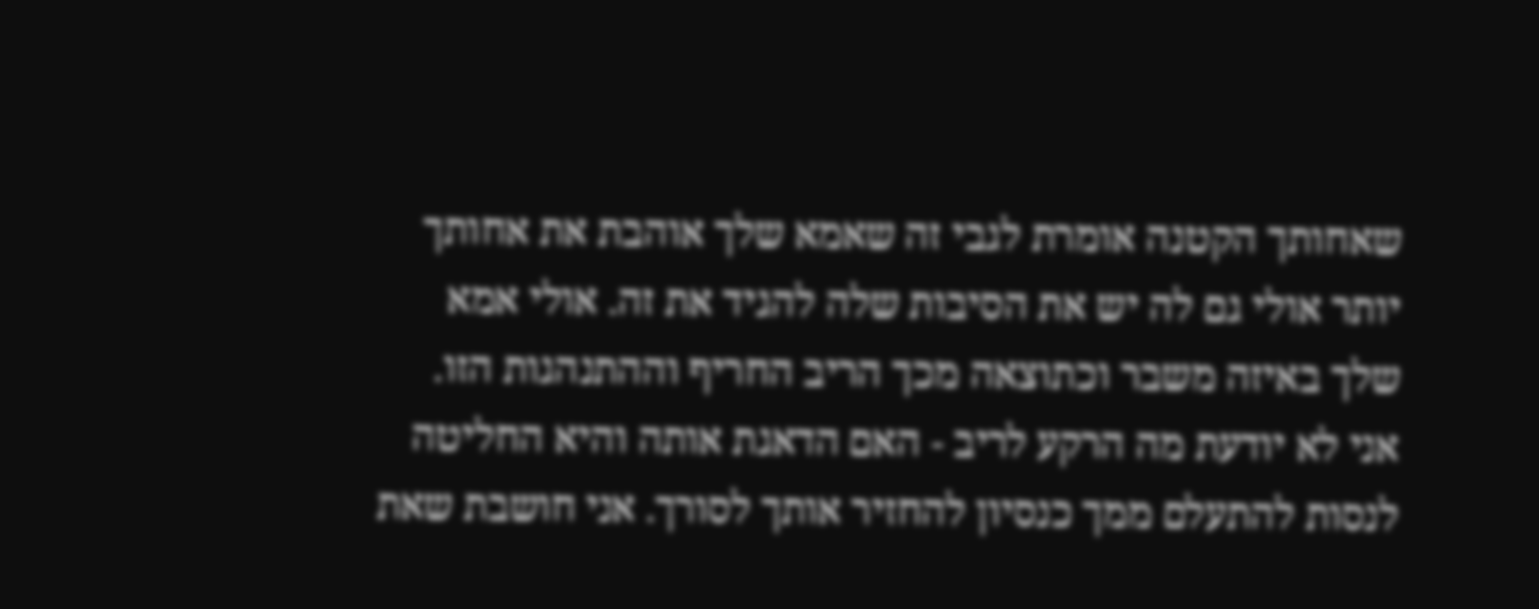שאחותך הקטנה אומרת לגבי זה שאמא שלך אוהבת את אחותך יותר אולי גם לה יש את הסיבות שלה להגיד את זה. אולי אמא שלך באיזה משבר וכתוצאה מכך הריב החריף וההתנהגות הזו. אני לא יודעת מה הרקע לריב - האם הדאגת אותה והיא החליטה לנסות להתעלם ממך כנסיון להחזיר אותך לסורך. אני חושבת שאת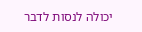יכולה לנסות לדבר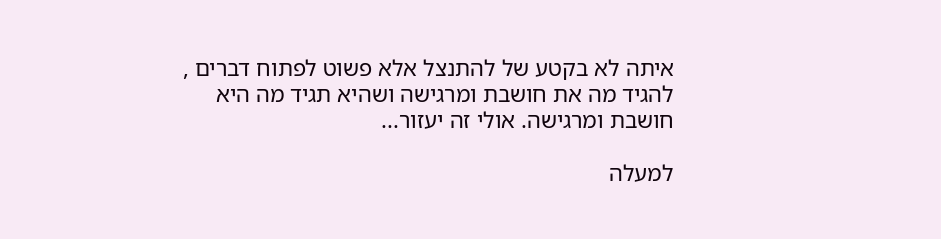איתה לא בקטע של להתנצל אלא פשוט לפתוח דברים , להגיד מה את חושבת ומרגישה ושהיא תגיד מה היא חושבת ומרגישה. אולי זה יעזור...

למעלה